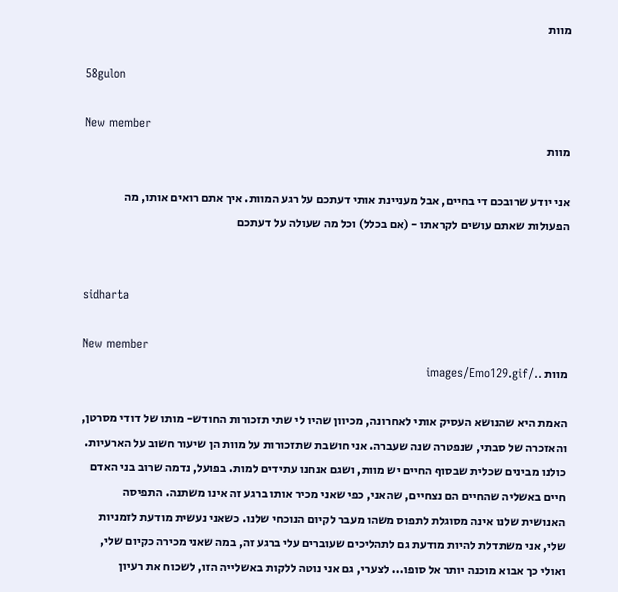מוות

58gulon

New member
מוות

אני יודע שרובכם די בחיים, אבל מעניינת אותי דעתכם על רגע המוות. איך אתם רואים אותו, מה הפעולות שאתם עושים לקראתו - (אם בכלל) וכל מה שעולה על דעתכם


sidharta

New member
מוות ../images/Emo129.gif

האמת היא שהנושא העסיק אותי לאחרונה, מכיוון שהיו לי שתי תזכורות החודש- מותו של דודי מסרטן, והאזכרה של סבתי, שנפטרה שנה שעברה. אני חושבת שתזכורות על מוות הן שיעור חשוב על הארעיות. כולנו מבינים שכלית שבסוף החיים יש מוות, ושגם אנחנו עתידים למות. בפועל, נדמה שרוב בני האדם חיים באשליה שהחיים הם נצחיים, שהאני, כפי שאני מכיר אותו ברגע זה אינו משתנה. התפיסה האנושית שלנו אינה מסוגלת לתפוס משהו מעבר לקיום הנוכחי שלנו. כשאני נעשית מודעת לזמניות שלי, אני משתדלת להיות מודעת גם לתהליכים שעוברים עלי ברגע זה, במה שאני מכירה כקיום שלי, ואולי כך אבוא מוכנה יותר אל סופו... לצערי, גם אני נוטה ללקות באשלייה הזו, לשכוח את רעיון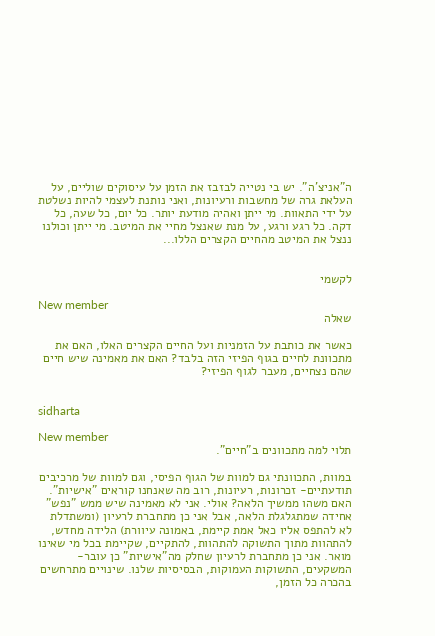ה"אניצ'ה". יש בי נטייה לבזבז את הזמן על עיסוקים שוליים, על העלאת גרה של מחשבות ורעיונות, ואני נותנת לעצמי להיות נשלטת על ידי התאוות. מי ייתן ואהיה מודעת יותר. כל יום, כל שעה, כל דקה. כל רגע ורגע, על מנת שאנצל מחיי את המיטב. מי ייתן וכולנו ננצל את המיטב מהחיים הקצרים הללו...


לקשמי

New member
שאלה

כאשר את כותבת על הזמניות ועל החיים הקצרים האלו, האם את מתכוונת לחיים בגוף הפיזי הזה בלבד? האם את מאמינה שיש חיים שהם נצחיים, מעבר לגוף הפיזי?


sidharta

New member
תלוי למה מתכוונים ב"חיים".

במוות, התכוונתי גם למוות של הגוף הפיסי, וגם למוות של מרכיבים תודעתיים- זכרונות, רעיונות, רוב מה שאנחנו קוראים "אישיות". האם משהו ממשיך הלאה? אולי. אני לא מאמינה שיש ממש "נפש" אחידה שמתגלגלת הלאה, אבל אני כן מתחברת לרעיון (ומשתדלת לא להתפס אליו כאל אמת קיימת, באמונה עיוורת) הלידה מחדש, להתהוות מתוך התשוקה להתהוות, להתקיים, שקיימת בכל מי שאינו מואר. אני כן מתחברת לרעיון שחלק מה"אישיות" כן עובר- המשקעים, התשוקות העמוקות, הבסיסיות שלנו. שינויים מתרחשים בהכרה כל הזמן,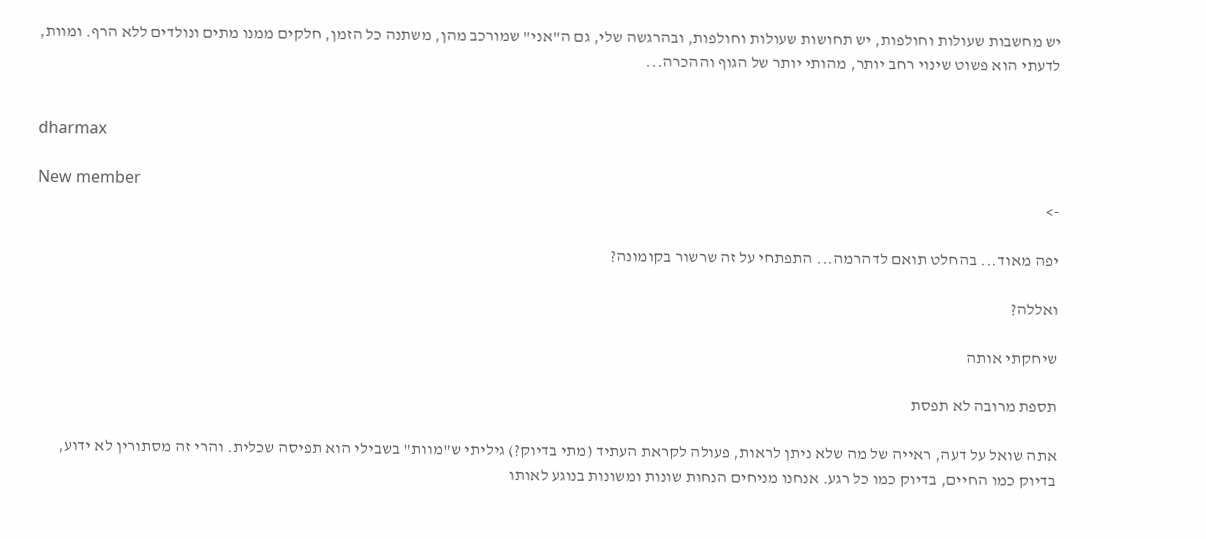יש מחשבות שעולות וחולפות, יש תחושות שעולות וחולפות, ובהרגשה שלי, גם ה"אני" שמורכב מהן, משתנה כל הזמן, חלקים ממנו מתים ונולדים ללא הרף. ומוות, לדעתי הוא פשוט שינוי רחב יותר, מהותי יותר של הגוף וההכרה...


dharmax

New member
->

יפה מאוד... בהחלט תואם לדהרמה... התפתחי על זה שרשור בקומונה?

ואללה?

שיחקתי אותה

תספת מרובה לא תפסת

אתה שואל על דעה, ראייה של מה שלא ניתן לראות, פעולה לקראת העתיד (מתי בדיוק?) גיליתי ש"מוות" בשבילי הוא תפיסה שכלית. והרי זה מסתורין לא ידוע, בדיוק כמו החיים, בדיוק כמו כל רגע. אנחנו מניחים הנחות שונות ומשונות בנוגע לאותו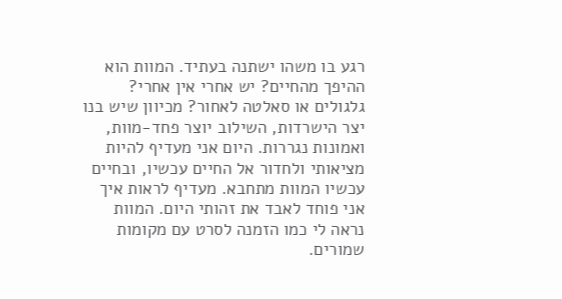רגע בו משהו ישתנה בעתיד. המוות הוא ההיפך מהחיים? יש אחרי אין אחרי? גלגולים או סאלטה לאחור? מכיוון שיש בנו יצר הישרדות, השילוב יוצר פחד-מוות, ואמונות נגררות. היום אני מעדיף להיות מציאותי ולחדור אל החיים עכשיו, ובחיים עכשיו המוות מתחבא. מעדיף לראות איך אני פוחד לאבד את זהותי היום. המוות נראה לי כמו הזמנה לסרט עם מקומות שמורים.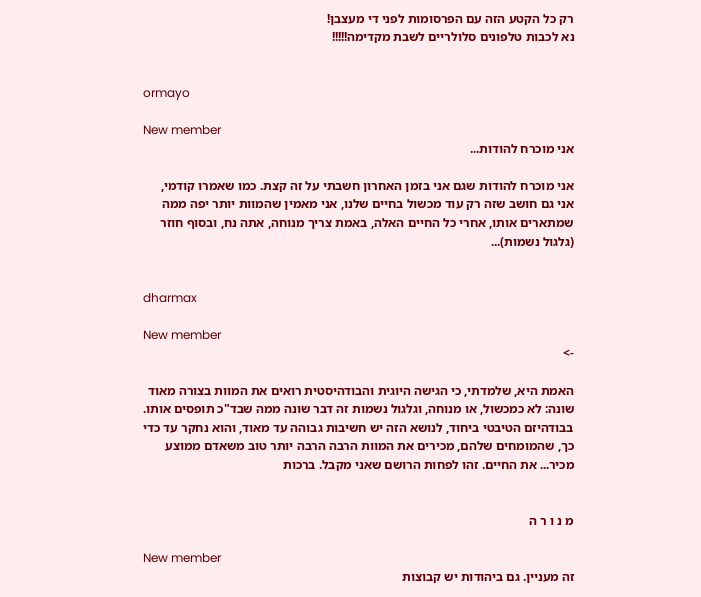רק כל הקטע הזה עם הפרסומות לפני די מעצבן!
נא לכבות טלפונים סלולריים לשבת מקדימה!!!!!


ormayo

New member
אני מוכרח להודות...

אני מוכרח להודות שגם אני בזמן האחרון חשבתי על זה קצת. כמו שאמרו קודמי, אני גם חושב שזה רק עוד מכשול בחיים שלנו, אני מאמין שהמוות יותר יפה ממה שמתארים אותו, אחרי כל החיים האלה, באמת צריך מנוחה, אתה נח, ובסוף חוזר (גלגול נשמות)...


dharmax

New member
->

האמת היא, שלמדתי, כי הגישה היוגית והבודהיסטית רואים את המוות בצורה מאוד שונה: לא כמכשול, או מנוחה, וגלגול נשמות זה דבר שונה ממה שבד"כ תופסים אותו. בבודהיזם הטיבטי ביחוד, לנושא הזה יש חשיבות גבוהה עד מאוד, והוא נחקר עד כדי כך, שהמומחים שלהם, מכירים את המוות הרבה הרבה יותר טוב משאדם ממוצע מכיר... את החיים. זהו לפחות הרושם שאני מקבל. ברכות


מ נ ו ר ה

New member
זה מעניין. גם ביהודות יש קבוצות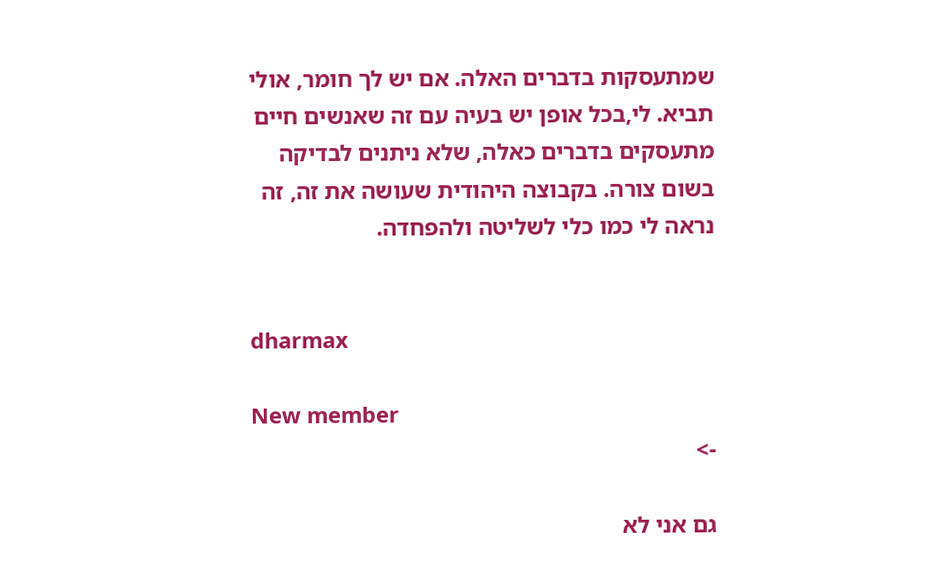שמתעסקות בדברים האלה. אם יש לך חומר, אולי תביא. לי,בכל אופן יש בעיה עם זה שאנשים חיים מתעסקים בדברים כאלה, שלא ניתנים לבדיקה בשום צורה. בקבוצה היהודית שעושה את זה, זה נראה לי כמו כלי לשליטה ולהפחדה.


dharmax

New member
->

גם אני לא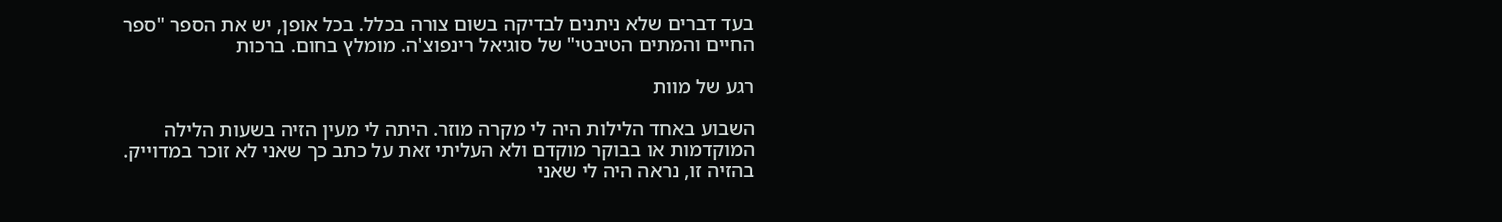בעד דברים שלא ניתנים לבדיקה בשום צורה בכלל. בכל אופן, יש את הספר "ספר החיים והמתים הטיבטי" של סוגיאל רינפוצ'ה. מומלץ בחום. ברכות

רגע של מוות

השבוע באחד הלילות היה לי מקרה מוזר. היתה לי מעין הזיה בשעות הלילה המוקדמות או בבוקר מוקדם ולא העליתי זאת על כתב כך שאני לא זוכר במדוייק. בהזיה זו, נראה היה לי שאני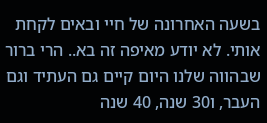בשעה האחרונה של חיי ובאים לקחת אותי. לא יודע מאיפה זה בא.. הרי ברור שבהווה שלנו היום קיים גם העתיד וגם העבר, ו30 שנה, 40 שנה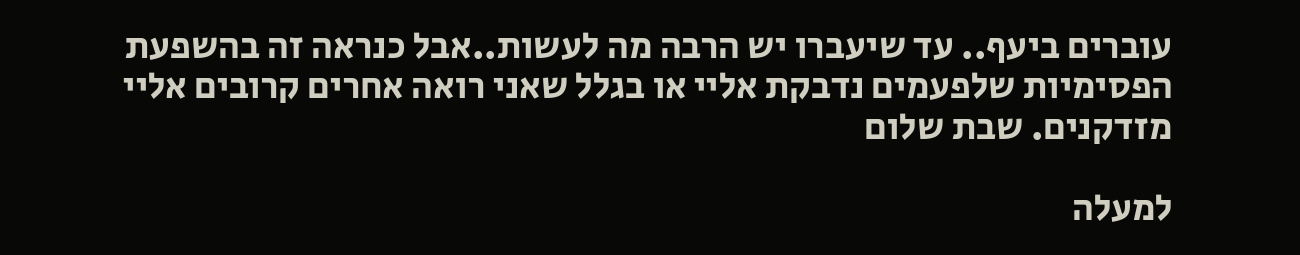עוברים ביעף.. עד שיעברו יש הרבה מה לעשות..אבל כנראה זה בהשפעת הפסימיות שלפעמים נדבקת אליי או בגלל שאני רואה אחרים קרובים אליי מזדקנים. שבת שלום

למעלה